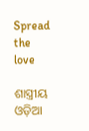Spread the love

ଶାସ୍ତ୍ରୀୟ ଓଡ଼ିଆ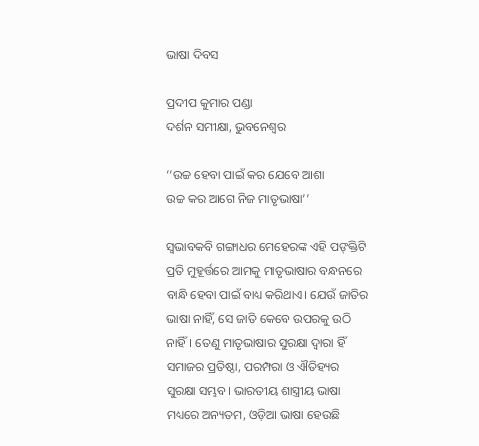ଭାଷା ଦିବସ

ପ୍ରଦୀପ କୁମାର ପଣ୍ଡା
ଦର୍ଶନ ସମୀକ୍ଷା, ଭୁବନେଶ୍ୱର

‘‘ଉଚ୍ଚ ହେବା ପାଇଁ କର ଯେବେ ଆଶା
ଉଚ୍ଚ କର ଆଗେ ନିଜ ମାତୃଭାଷା’’

ସ୍ବଭାବକବି ଗଙ୍ଗାଧର ମେହେରଙ୍କ ଏହି ପଙ୍‌କ୍ତିଟି ପ୍ରତି ମୁହୂର୍ତ୍ତରେ ଆମକୁ ମାତୃଭାଷାର ବନ୍ଧନରେ ବାନ୍ଧି ହେବା ପାଇଁ ବାଧ୍ୟ କରିଥାଏ। ଯେଉଁ ଜାତିର ଭାଷା ନାହିଁ, ସେ ଜାତି କେବେ ଉପରକୁ ଉଠି ନାହିଁ। ତେଣୁ ମାତୃଭାଷାର ସୁରକ୍ଷା ଦ୍ବାରା ହିଁ ସମାଜର ପ୍ରତିଷ୍ଠା, ପରମ୍ପରା ଓ ଐତିହ୍ୟର ସୁରକ୍ଷା ସମ୍ଭବ। ଭାରତୀୟ ଶାସ୍ତ୍ରୀୟ ଭାଷା ମଧ୍ୟରେ ଅନ୍ୟତମ, ଓଡ଼ିଆ ଭାଷା ହେଉଛି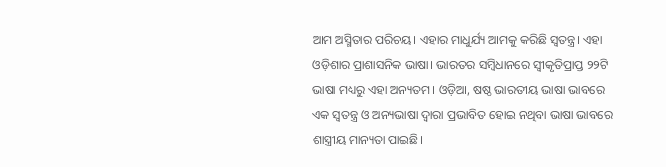ଆମ ଅସ୍ମିତାର ପରିଚୟ। ଏହାର ମାଧୁର୍ଯ୍ୟ ଆମକୁ କରିଛି ସ୍ବତନ୍ତ୍ର। ଏହା ଓଡ଼ିଶାର ପ୍ରାଶାସନିକ ଭାଷା। ଭାରତର ସମ୍ବିଧାନରେ ସ୍ବୀକୃତିପ୍ରାପ୍ତ ୨୨ଟି ଭାଷା ମଧ୍ୟରୁ ଏହା ଅନ୍ୟତମ। ଓଡ଼ିଆ, ଷଷ୍ଠ ଭାରତୀୟ ଭାଷା ଭାବରେ ଏକ ସ୍ବତନ୍ତ୍ର ଓ ଅନ୍ୟଭାଷା ଦ୍ବାରା ପ୍ରଭାବିତ ହୋଇ ନଥିବା ଭାଷା ଭାବରେ ଶାସ୍ତ୍ରୀୟ ମାନ୍ୟତା ପାଇଛି।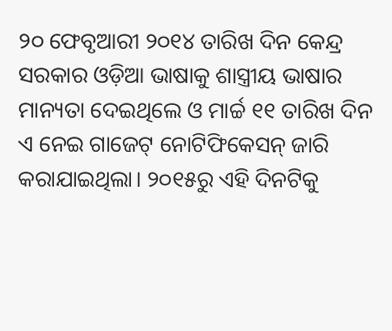୨୦ ଫେବୃଆରୀ ୨୦୧୪ ତାରିଖ ଦିନ କେନ୍ଦ୍ର ସରକାର ଓଡ଼ିଆ ଭାଷାକୁ ଶାସ୍ତ୍ରୀୟ ଭାଷାର ମାନ୍ୟତା ଦେଇଥିଲେ ଓ ମାର୍ଚ୍ଚ ୧୧ ତାରିଖ ଦିନ ଏ ନେଇ ଗାଜେଟ୍‌ ନୋଟିଫିକେସନ୍‌ ଜାରି କରାଯାଇଥିଲା। ୨୦୧୫ରୁ ଏହି ଦିନଟିକୁ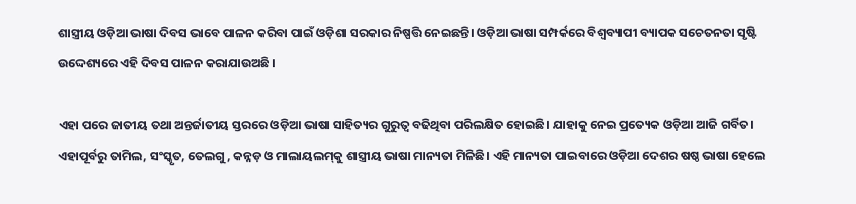ଶାସ୍ତ୍ରୀୟ ଓଡ଼ିଆ ଭାଷା ଦିବସ ଭାବେ ପାଳନ କରିବା ପାଇଁ ଓଡ଼ିଶା ସରକାର ନିଷ୍ପତ୍ତି ନେଇଛନ୍ତି। ଓଡ଼ିଆ ଭାଷା ସମ୍ପର୍କରେ ବିଶ୍ବବ୍ୟାପୀ ବ୍ୟାପକ ସଚେତନତା ସୃଷ୍ଟି ଉଦ୍ଦେଶ୍ୟରେ ଏହି ଦିବସ ପାଳନ କରାଯାଉଅଛି ।

ଏହା ପରେ ଜାତୀୟ ତଥା ଅନ୍ତର୍ଜାତୀୟ ସ୍ତରରେ ଓଡ଼ିଆ ଭାଷା ସାହିତ୍ୟର ଗୁରୁତ୍ବ ବଢିଥିବା ପରିଲକ୍ଷିତ ହୋଇଛି। ଯାହାକୁ ନେଇ ପ୍ରତ୍ୟେକ ଓଡ଼ିଆ ଆଜି ଗର୍ବିତ। ଏହାପୂର୍ବରୁ ତାମିଲ, ସଂସ୍କୃତ, ତେଲଗୁ, କନ୍ନଡ଼ ଓ ମାଲାୟଲମ୍‌କୁ ଶାସ୍ତ୍ରୀୟ ଭାଷା ମାନ୍ୟତା ମିଳିଛି। ଏହି ମାନ୍ୟତା ପାଇବାରେ ଓଡ଼ିଆ ଦେଶର ଷଷ୍ଠ ଭାଷା ହେଲେ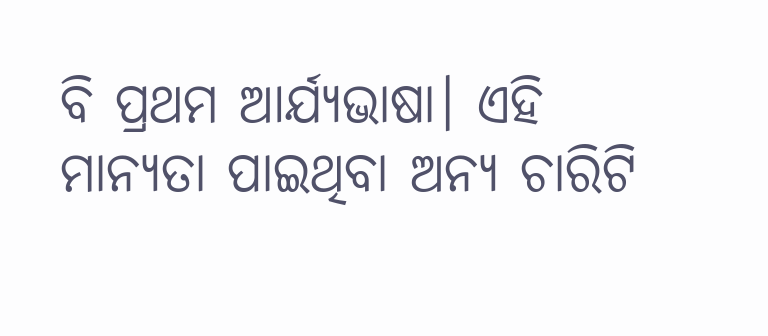ବି ପ୍ରଥମ ଆର୍ଯ୍ୟଭାଷା। ଏହି ମାନ୍ୟତା ପାଇଥିବା ଅନ୍ୟ ଚାରିଟି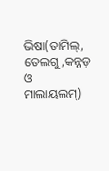ଭିଷା(ତାମିଲ୍‌, ତେଲଗୁ,କନ୍ନଡ଼ ଓ ମାଲାୟଲମ୍)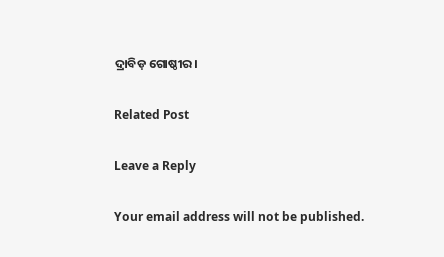ଦ୍ରାବିଡ଼ ଗୋଷ୍ଠୀର।

Related Post

Leave a Reply

Your email address will not be published.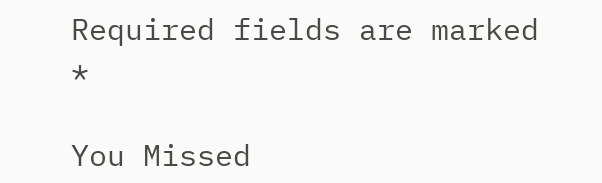Required fields are marked *

You Missed